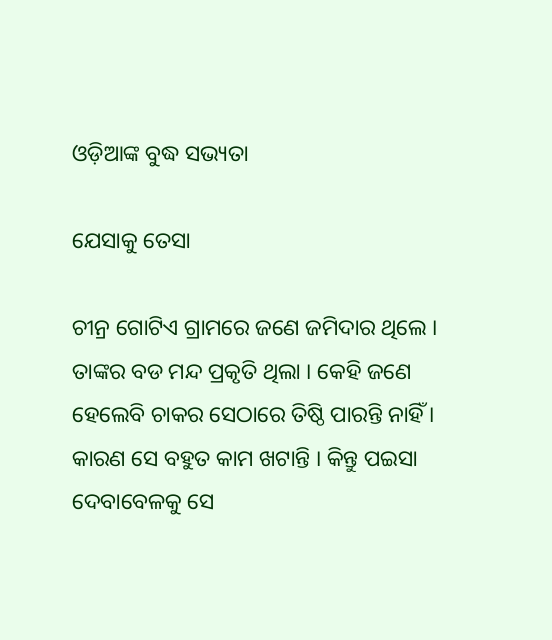ଓଡ଼ିଆଙ୍କ ବୁଦ୍ଧ ସଭ୍ୟତା

ଯେସାକୁ ତେସା

ଚୀନ୍ର ଗୋଟିଏ ଗ୍ରାମରେ ଜଣେ ଜମିଦାର ଥିଲେ । ତାଙ୍କର ବଡ ମନ୍ଦ ପ୍ରକୃତି ଥିଲା । କେହି ଜଣେ ହେଲେବି ଚାକର ସେଠାରେ ତିଷ୍ଠି ପାରନ୍ତି ନାହିଁ । କାରଣ ସେ ବହୁତ କାମ ଖଟାନ୍ତି । କିନ୍ତୁ ପଇସା ଦେବାବେଳକୁ ସେ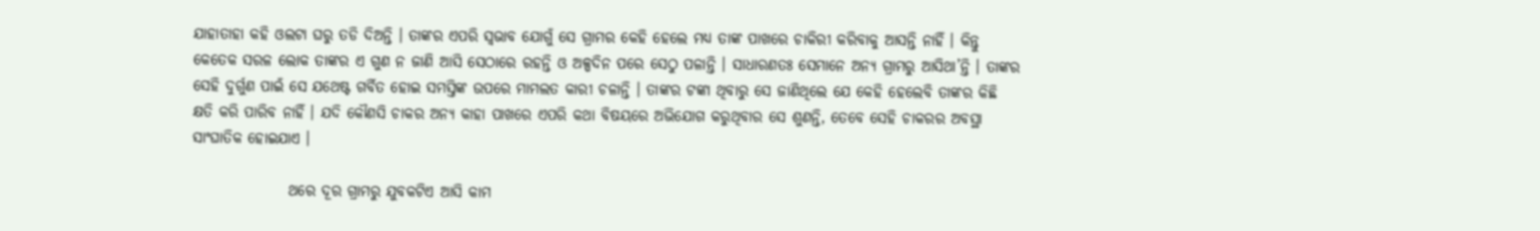ଯାହାତାହା କହି ଓଲଟା ଘରୁ ତଡି ଦିଅନ୍ତି । ତାଙ୍କର ଏପରି ସ୍ୱଭାବ ଯୋଗୁଁ ସେ ଗ୍ରାମର କେହି ହେଲେ ମଧ୍ୟ ତାଙ୍କ ପାଖରେ ଚାକିରୀ କରିବାକୁ ଆସନ୍ତି ନାହିଁ । କିନ୍ତୁ କେତେକ ସରଳ ଲୋକ ତାଙ୍କର ଏ ଗୁଣ ନ ଜାଣି ଆସି ସେଠାରେ ରହନ୍ତି ଓ ଅଳ୍ପଦିନ ପରେ ସେଠୁ ପଳାନ୍ତି । ସାଧାରଣତଃ ସେମାନେ ଅନ୍ୟ ଗ୍ରାମରୁ ଆସିଥା’ନ୍ତି । ତାଙ୍କର ସେହି ଦୁର୍ଗୁଣ ପାଇଁ ସେ ଯଥେଷ୍ଟ ଗର୍ବିତ ହୋଇ ସମସ୍ତିଙ୍କ ଉପରେ ମାମଲତ କାରୀ ଚଳାନ୍ତି । ତାଙ୍କର ଟଙ୍କା ଥିବାରୁ ସେ ଜାଣିଥିଲେ ଯେ କେହି ହେଲେବି ତାଙ୍କର କିଛି କ୍ଷତି କରି ପାରିବ ନାହିଁ । ଯଦି କୌଣସି ଚାକର ଅନ୍ୟ କାହା ପାଖରେ ଏପରି କଥା ବିଷୟରେ ଅଭିଯୋଗ କରୁଥିବାର ସେ ଶୁଣନ୍ତି, ତେବେ ସେହି ଚାକରର ଅବସ୍ଥା ସାଂଘାତିକ ହୋଇଯାଏ ।

                ଥରେ ଦୂର ଗ୍ରାମରୁ ଯୁବକଟିଏ ଆସି କାମ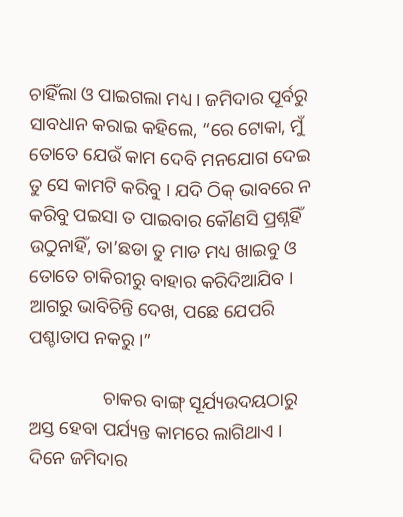ଚାହିଁଲା ଓ ପାଇଗଲା ମଧ୍ୟ । ଜମିଦାର ପୂର୍ବରୁ ସାବଧାନ କରାଇ କହିଲେ, “ରେ ଟୋକା, ମୁଁ ତୋତେ ଯେଉଁ କାମ ଦେବି ମନଯୋଗ ଦେଇ ତୁ ସେ କାମଟି କରିବୁ । ଯଦି ଠିକ୍ ଭାବରେ ନ କରିବୁ ପଇସା ତ ପାଇବାର କୌଣସି ପ୍ରଶ୍ନହିଁ ଉଠୁନାହିଁ, ତା’ଛଡା ତୁ ମାଡ ମଧ୍ୟ ଖାଇବୁ ଓ ତୋତେ ଚାକିରୀରୁ ବାହାର କରିଦିଆଯିବ । ଆଗରୁ ଭାବିଚିନ୍ତି ଦେଖ, ପଛେ ଯେପରି ପଶ୍ଚାତାପ ନକରୁ ।”

                ଚାକର ବାଙ୍ଗ୍ ସୂର୍ଯ୍ୟଉଦୟଠାରୁ ଅସ୍ତ ହେବା ପର୍ଯ୍ୟନ୍ତ କାମରେ ଲାଗିଥାଏ । ଦିନେ ଜମିଦାର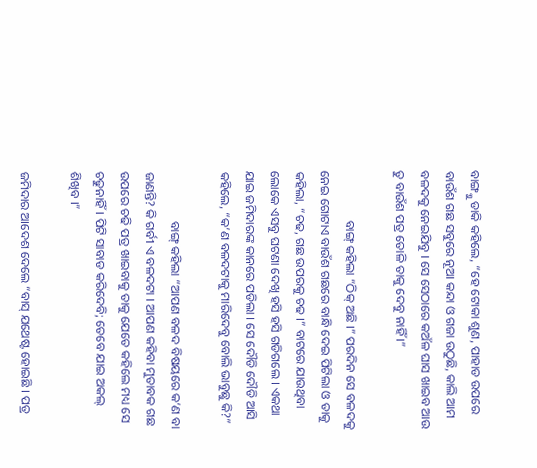ବାଙ୍ଗ୍କୁ ଡାକି କହିଲେ, “ହେ ଟୋକା ଶୁଣ, ପାହାଡ ଉପରେ ବାଉଁଶ ଗଛ ସବୁରେ ନୂଆ କନ୍ଦା ଓ ଗଜା ଉଠୁଛି, କାଲି ଆମ ବଳଦକୁ ନେଇଯିବୁ । ସେ ସେଠାରେ କଅଁଳ ଘାସ ଖାଇବ ଆଉ ତୁ ବାଉଁଶ ପତ୍ର ତୋଳି ତାକୁ ଦେବୁ ନାହିଁ ।”

                ବାଙ୍ଗ୍ କହିଲା “ଠିକ୍ ଅଛି ।” ପରଦିନ ସେ ବଳଦକୁ ନେଇ ଗୋଟାଏ ବାଉଁଶ ଗଛରେ ବାନ୍ଧି ଦେଇ ପିଟିଲା ଓ ତାକୁ କହିଲା, “ଚଢ, ଗଛ ଉପରକୁ ଚଢ ।” ବାଟରେ ଯାଉଥିବା ଲୋକେ ଏସବୁ ଘଟଣା ଦେଖି ହସି ହସି ଗଡିଗଲେ । ଏକଥା ଯାଇ ଜମିଦାରଙ୍କ କାନରେ ପଡିଲା । ସେ ଦୌଡି ଦୌଡି ଆସି କହିଲେ, “କ’ଣ ବଳଦଟାକୁ ମାରିଦେବୁ ବୋଲି ଭାବୁଛୁ କି?”

                ବାଙ୍ଗ୍ କହିଲା “ଆପଣ ବଳଦ ବିଷୟରେ କ’ଣ ବା ଜାଣନ୍ତି? କି ଗର୍ବୀ ଏ ବଳଦଟା । ଆପଣ କହିବା ମୁତାବକ ଗଛ ଉପରେ ଚଢି ପତ୍ର ଖାଇବାକୁ ତାକୁ ଯେତେ କହିଲେ ମଧ୍ୟ ସେ ଚଢୁନାହିଁ । ପିଟି ସାବାଡ କରିଦେବି; ତେବେ ଯାଇ ଅକଲ୍ ଶିଖିବ ।”

ଜମିଦାର ଆଦେଶ ଦେଲେ “ବାସ୍ ଯଥେଷ୍ଟ ହୋଇଛି । ପତ୍ର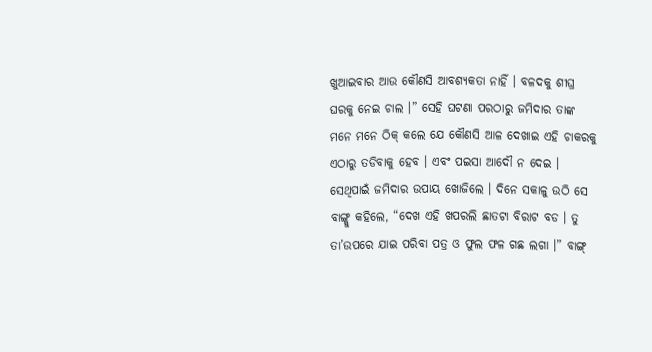ଖୁଆଇବାର ଆଉ କୌଣସି ଆବଶ୍ୟକତା ନାହିଁ । ବଳଦକୁ ଶୀଘ୍ର ଘରକୁ ନେଇ ଚାଲ ।” ସେହି ଘଟଣା ପରଠାରୁ ଜମିଦାର ତାଙ୍କ ମନେ ମନେ ଠିକ୍ କଲେ ଯେ କୌଣସି ଆଳ ଦେଖାଇ ଏହି ଚାକରକୁ ଏଠାରୁ ତଡିବାକୁ ହେବ । ଏବଂ ପଇସା ଆଦୌ ନ ଦେଇ । ସେଥିପାଇଁ ଜମିଦାର ଉପାୟ ଖୋଜିଲେ । ଦିନେ ସକାଳୁ ଉଠି ସେ ବାଙ୍ଗ୍କୁ କହିଲେ, “ଦେଖ ଏହି ଖପରଲି ଛାତଟା ବିରାଟ ବଡ । ତୁ ତା’ଉପରେ ଯାଇ ପରିବା ପତ୍ର ଓ ଫୁଲ ଫଳ ଗଛ ଲଗା ।” ବାଙ୍ଗ୍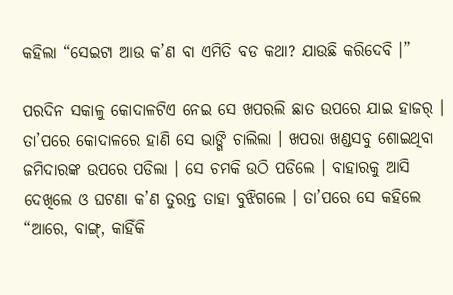କହିଲା “ସେଇଟା ଆଉ କ’ଣ ବା ଏମିତି ବଡ କଥା? ଯାଉଛି କରିଦେବି ।”

ପରଦିନ ସକାଳୁ କୋଦାଳଟିଏ ନେଇ ସେ ଖପରଲି ଛାତ ଉପରେ ଯାଇ ହାଜର୍ । ତା’ପରେ କୋଦାଳରେ ହାଣି ସେ ଭାଙ୍ଗି ଚାଲିଲା । ଖପରା ଖଣ୍ଡସବୁ ଶୋଇଥିବା ଜମିଦାରଙ୍କ ଉପରେ ପଡିଲା । ସେ ଚମକି ଉଠି ପଡିଲେ । ବାହାରକୁ ଆସି ଦେଖିଲେ ଓ ଘଟଣା କ’ଣ ତୁରନ୍ତ ତାହା ବୁଝିଗଲେ । ତା’ପରେ ସେ କହିଲେ “ଆରେ, ବାଙ୍ଗ୍, କାହିଁକି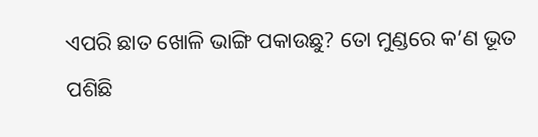ଏପରି ଛାତ ଖୋଳି ଭାଙ୍ଗି ପକାଉଛୁ? ତୋ ମୁଣ୍ଡରେ କ’ଣ ଭୂତ ପଶିଛି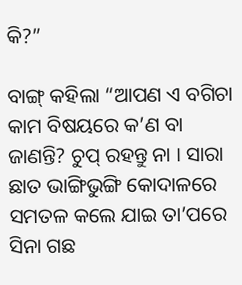କି?”

ବାଙ୍ଗ୍ କହିଲା “ଆପଣ ଏ ବଗିଚା କାମ ବିଷୟରେ କ’ଣ ବା ଜାଣନ୍ତି? ଚୁପ୍ ରହନ୍ତୁ ନା । ସାରା ଛାତ ଭାଙ୍ଗିଭୁଙ୍ଗି କୋଦାଳରେ ସମତଳ କଲେ ଯାଇ ତା’ପରେ ସିନା ଗଛ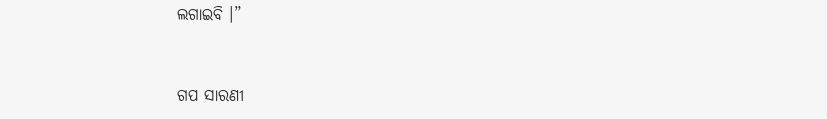ଲଗାଇବି ।”


ଗପ ସାରଣୀ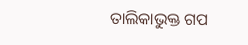ତାଲିକାଭୁକ୍ତ ଗପ